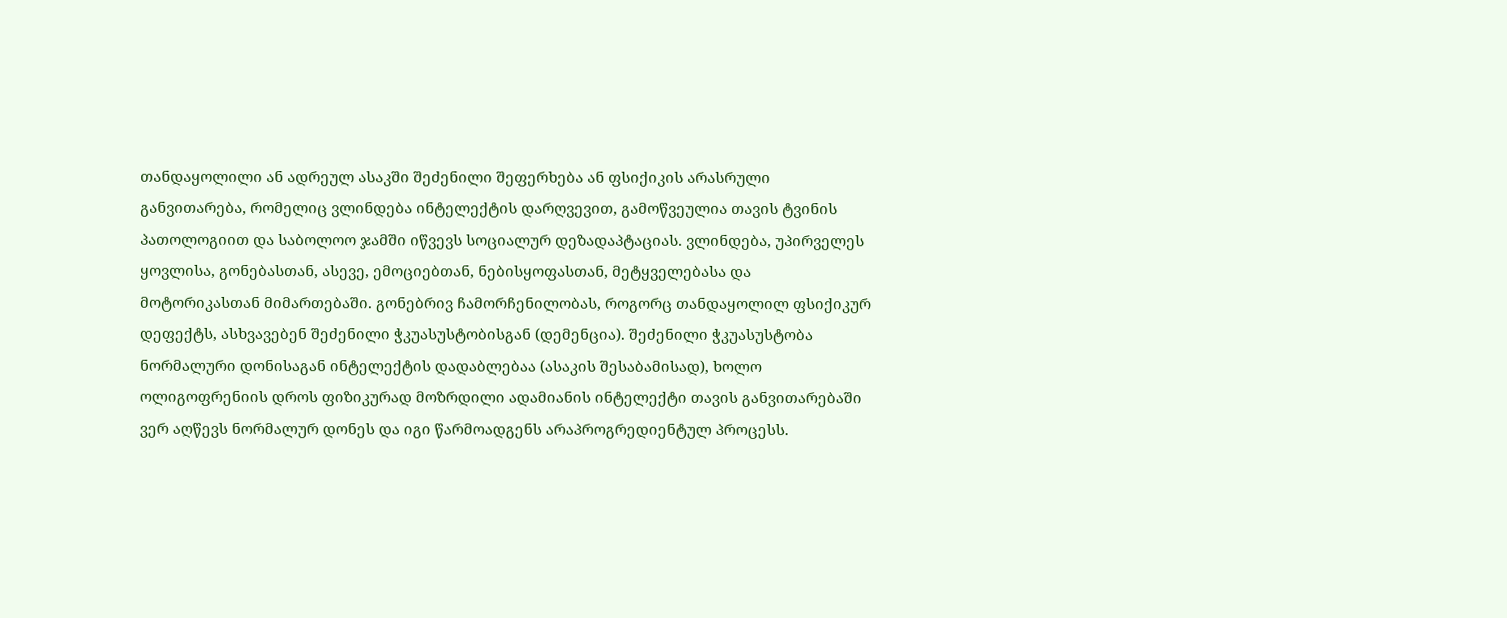თანდაყოლილი ან ადრეულ ასაკში შეძენილი შეფერხება ან ფსიქიკის არასრული განვითარება, რომელიც ვლინდება ინტელექტის დარღვევით, გამოწვეულია თავის ტვინის პათოლოგიით და საბოლოო ჯამში იწვევს სოციალურ დეზადაპტაციას. ვლინდება, უპირველეს ყოვლისა, გონებასთან, ასევე, ემოციებთან, ნებისყოფასთან, მეტყველებასა და მოტორიკასთან მიმართებაში. გონებრივ ჩამორჩენილობას, როგორც თანდაყოლილ ფსიქიკურ დეფექტს, ასხვავებენ შეძენილი ჭკუასუსტობისგან (დემენცია). შეძენილი ჭკუასუსტობა ნორმალური დონისაგან ინტელექტის დადაბლებაა (ასაკის შესაბამისად), ხოლო ოლიგოფრენიის დროს ფიზიკურად მოზრდილი ადამიანის ინტელექტი თავის განვითარებაში ვერ აღწევს ნორმალურ დონეს და იგი წარმოადგენს არაპროგრედიენტულ პროცესს.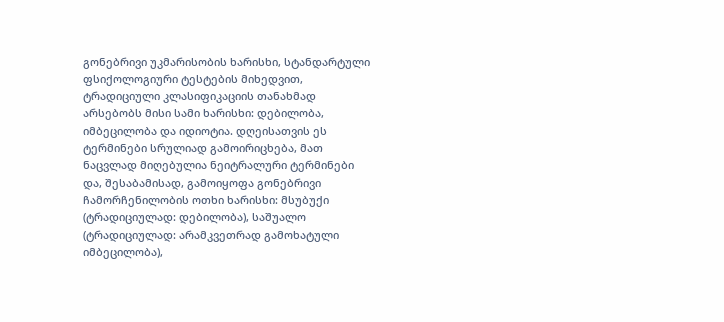გონებრივი უკმარისობის ხარისხი, სტანდარტული ფსიქოლოგიური ტესტების მიხედვით, ტრადიციული კლასიფიკაციის თანახმად არსებობს მისი სამი ხარისხი: დებილობა, იმბეცილობა და იდიოტია. დღეისათვის ეს ტერმინები სრულიად გამოირიცხება, მათ ნაცვლად მიღებულია ნეიტრალური ტერმინები და, შესაბამისად, გამოიყოფა გონებრივი ჩამორჩენილობის ოთხი ხარისხი: მსუბუქი (ტრადიციულად: დებილობა), საშუალო (ტრადიციულად: არამკვეთრად გამოხატული იმბეცილობა),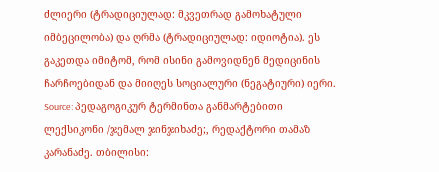ძლიერი (ტრადიციულად: მკვეთრად გამოხატული იმბეცილობა) და ღრმა (ტრადიციულად: იდიოტია). ეს გაკეთდა იმიტომ, რომ ისინი გამოვიდნენ მედიცინის ჩარჩოებიდან და მიიღეს სოციალური (ნეგატიური) იერი.
Source: პედაგოგიკურ ტერმინთა განმარტებითი ლექსიკონი /ჯემალ ჯინჯიხაძე;, რედაქტორი თამაზ კარანაძე. თბილისი: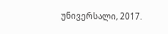უნივერსალი, 2017.